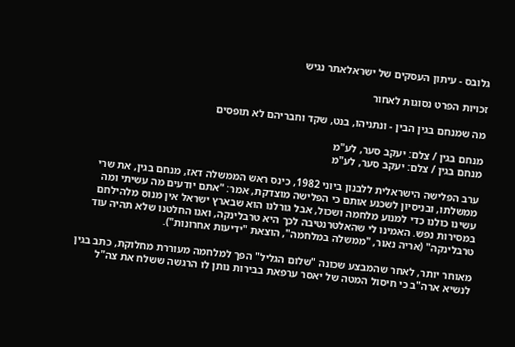גלובס - עיתון העסקים של ישראלאתר נגיש

זכויות הפרט נסוגות לאחור

מה שמנחם בגין הבין - ונתניהו, בנט, שקד וחבריהם לא תופסים

מנחם בגין / צלם: יעקב סער, לע"מ
מנחם בגין / צלם: יעקב סער, לע"מ

ערב הפלישה הישראלית ללבנון ביוני 1982, כינס ראש הממשלה דאז, מנחם בגין, את שרי ממשלתו, ובניסיון לשכנע אותם כי הפלישה מוצדקת, אמר: "אתם יודעים מה עשיתי ומה עשינו כולנו כדי למנוע מלחמה ושכול, אבל גורלנו הוא שבארץ ישראל אין מנוס מלהילחם במסירות נפש. האמינו לי שהאלטרנטיבה לכך היא טרבלינקה, ואנו החלטנו שלא תהיה עוד טרבלינקה" (אריה נאור, "ממשלה במלחמה", הוצאת "ידיעות אחרונות").

מאוחר יותר, לאחר שהמבצע שכונה "שלום הגליל" הפך למלחמה מעוררת מחלוקת, כתב בגין לנשיא ארה"ב כי חיסול המטה של יאסר ערפאת בבירות נותן לו הרגשה ששלח את צה"ל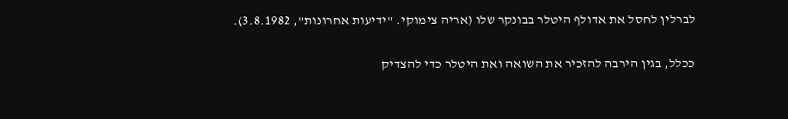לברלין לחסל את אדולף היטלר בבונקר שלו (אריה צימוקי. "ידיעות אחרונות", 3.8.1982).

ככלל, בגין הירבה להזכיר את השואה ואת היטלר כדי להצדיק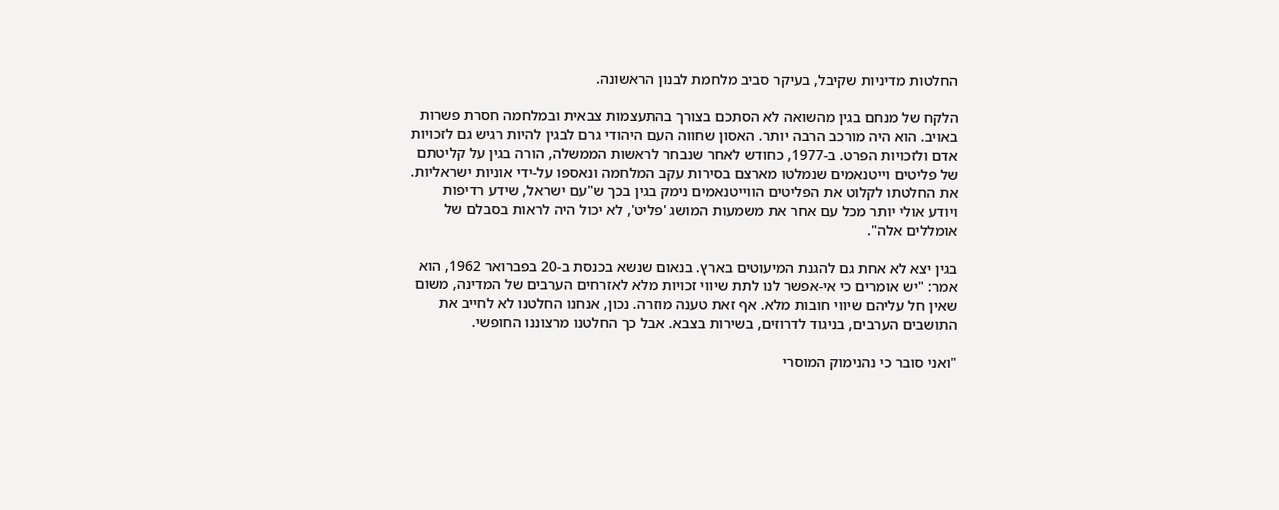החלטות מדיניות שקיבל, בעיקר סביב מלחמת לבנון הראשונה.

הלקח של מנחם בגין מהשואה לא הסתכם בצורך בהתעצמות צבאית ובמלחמה חסרת פשרות באויב. הוא היה מורכב הרבה יותר. האסון שחווה העם היהודי גרם לבגין להיות רגיש גם לזכויות אדם ולזכויות הפרט. ב-1977, כחודש לאחר שנבחר לראשות הממשלה, הורה בגין על קליטתם של פליטים וייטנאמים שנמלטו מארצם בסירות עקב המלחמה ונאספו על-ידי אוניות ישראליות. את החלטתו לקלוט את הפליטים הווייטנאמים נימק בגין בכך ש"עם ישראל, שידע רדיפות ויודע אולי יותר מכל עם אחר את משמעות המושג 'פליט', לא יכול היה לראות בסבלם של אומללים אלה".

בגין יצא לא אחת גם להגנת המיעוטים בארץ. בנאום שנשא בכנסת ב-20 בפברואר 1962, הוא אמר: "יש אומרים כי אי-אפשר לנו לתת שיווי זכויות מלא לאזרחים הערבים של המדינה, משום שאין חל עליהם שיווי חובות מלא. אף זאת טענה מוזרה. נכון, אנחנו החלטנו לא לחייב את התושבים הערבים, בניגוד לדרוזים, בשירות בצבא. אבל כך החלטנו מרצוננו החופשי.

"ואני סובר כי נהנימוק המוסרי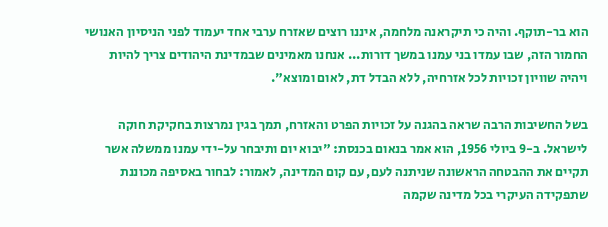הוא בר-תוקף. והיה כי תיקראנה מלחמה, איננו רוצים שאזרח ערבי אחד יעמוד לפני הניסיון האנושי החמור הזה, שבו עמדו בני עמנו במשך דורות... אנחנו מאמינים שבמדינת היהודים צריך להיות ויהיה שוויון זכויות לכל אזרחיה, ללא הבדל דת, לאום ומוצא".

בשל החשיבות הרבה שראה בהגנה על זכויות הפרט והאזרח, תמך בגין נמרצות בחקיקת חוקה לישראל. ב-9 ביולי 1956, הוא אמר בנאום בכנסת: "יבוא יום ותיבחר על-ידי עמנו ממשלה אשר תקיים את ההבטחה הראשונה שניתנה לעם, עם קום המדינה, לאמור: לבחור באסיפה מכוננת שתפקידה העיקרי בכל מדינה שקמה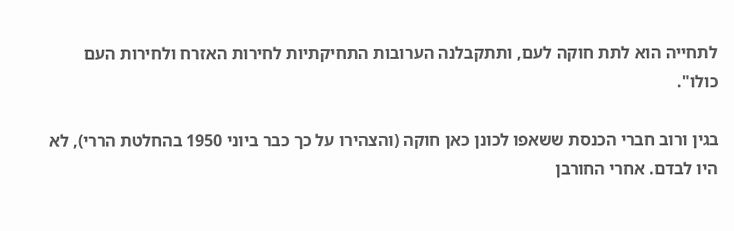לתחייה הוא לתת חוקה לעם, ותתקבלנה הערובות התחיקתיות לחירות האזרח ולחירות העם כולו".

בגין ורוב חברי הכנסת ששאפו לכונן כאן חוקה (והצהירו על כך כבר ביוני 1950 בהחלטת הררי), לא היו לבדם. אחרי החורבן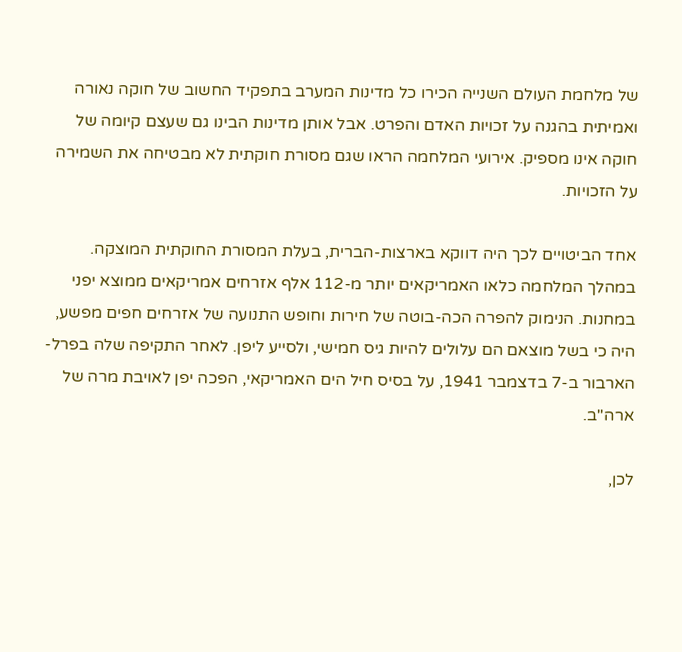של מלחמת העולם השנייה הכירו כל מדינות המערב בתפקיד החשוב של חוקה נאורה ואמיתית בהגנה על זכויות האדם והפרט. אבל אותן מדינות הבינו גם שעצם קיומה של חוקה אינו מספיק. אירועי המלחמה הראו שגם מסורת חוקתית לא מבטיחה את השמירה על הזכויות.

אחד הביטויים לכך היה דווקא בארצות-הברית, בעלת המסורת החוקתית המוצקה. במהלך המלחמה כלאו האמריקאים יותר מ-112 אלף אזרחים אמריקאים ממוצא יפני במחנות. הנימוק להפרה הכה-בוטה של חירות וחופש התנועה של אזרחים חפים מפשע, היה כי בשל מוצאם הם עלולים להיות גיס חמישי, ולסייע ליפן. לאחר התקיפה שלה בפרל-הארבור ב-7 בדצמבר 1941, על בסיס חיל הים האמריקאי, הפכה יפן לאויבת מרה של ארה"ב.

לכן,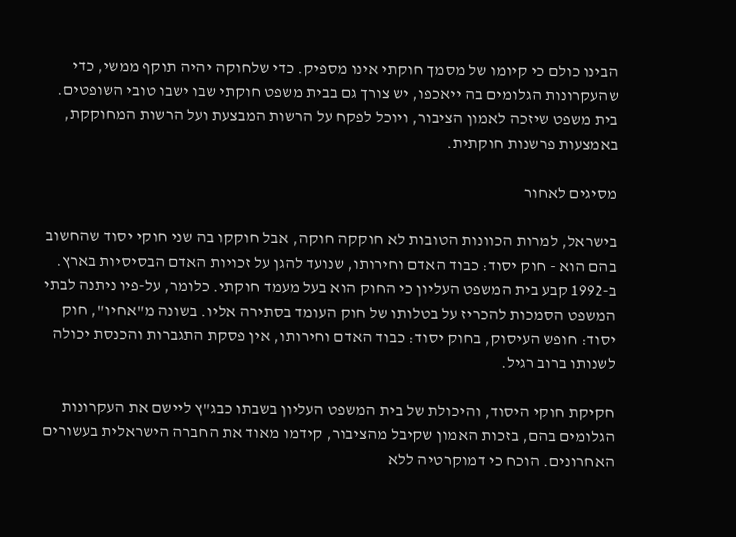הבינו כולם כי קיומו של מסמך חוקתי אינו מספיק. כדי שלחוקה יהיה תוקף ממשי, כדי שהעקרונות הגלומים בה ייאכפו, יש צורך גם בבית משפט חוקתי שבו ישבו טובי השופטים. בית משפט שיזכה לאמון הציבור, ויוכל לפקח על הרשות המבצעת ועל הרשות המחוקקת, באמצעות פרשנות חוקתית.

מסיגים לאחור

בישראל, למרות הכוונות הטובות לא חוקקה חוקה, אבל חוקקו בה שני חוקי יסוד שהחשוב בהם הוא - חוק יסוד: כבוד האדם וחירותו, שנועד להגן על זכויות האדם הבסיסיות בארץ. ב-1992 קבע בית המשפט העליון כי החוק הוא בעל מעמד חוקתי. כלומר, על-פיו ניתנה לבתי המשפט הסמכות להכריז על בטלותו של חוק העומד בסתירה אליו. בשונה מ"אחיו", חוק יסוד: חופש העיסוק, בחוק יסוד: כבוד האדם וחירותו, אין פסקת התגברות והכנסת יכולה לשנותו ברוב רגיל.

חקיקת חוקי היסוד, והיכולת של בית המשפט העליון בשבתו כבג"ץ ליישם את העקרונות הגלומים בהם, בזכות האמון שקיבל מהציבור, קידמו מאוד את החברה הישראלית בעשורים האחרונים. הוכח כי דמוקרטיה ללא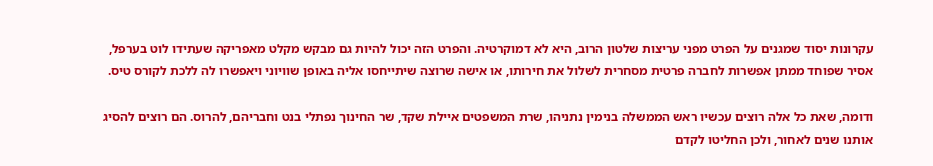עקרונות יסוד שמגנים על הפרט מפני עריצות שלטון הרוב, היא לא דמוקרטיה. והפרט הזה יכול להיות גם מבקש מקלט מאפריקה שעתידו לוט בערפל, אסיר שפוחד ממתן אפשרות לחברה פרטית מסחרית לשלול את חירותו, או אישה שרוצה שיתייחסו אליה באופן שוויוני ויאפשרו לה ללכת לקורס טיס.

ודומה, שאת כל אלה רוצים עכשיו ראש הממשלה בנימין נתניהו, שרת המשפטים איילת שקד, שר החינוך נפתלי בנט וחבריהם, להרוס. הם רוצים להסיג אותנו שנים לאחור, ולכן החליטו לקדם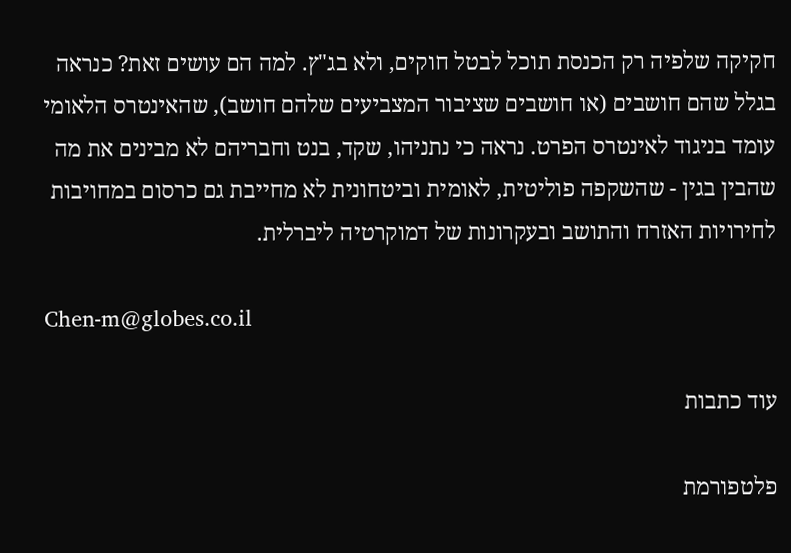חקיקה שלפיה רק הכנסת תוכל לבטל חוקים, ולא בג"ץ. למה הם עושים זאת? כנראה בגלל שהם חושבים (או חושבים שציבור המצביעים שלהם חושב), שהאינטרס הלאומי עומד בניגוד לאינטרס הפרט. נראה כי נתניהו, שקד, בנט וחבריהם לא מבינים את מה שהבין בגין - שהשקפה פוליטית, לאומית וביטחונית לא מחייבת גם כרסום במחויבות לחירויות האזרח והתושב ובעקרונות של דמוקרטיה ליברלית.

Chen-m@globes.co.il

עוד כתבות

פלטפורמת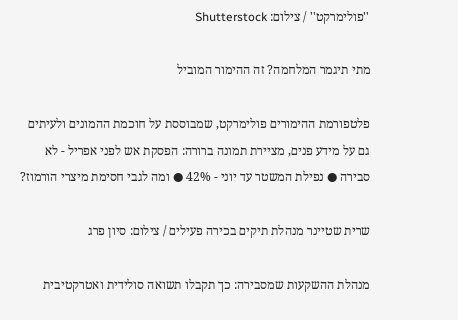''פולימרקט'' / צילום: Shutterstock

מתי תיגמר המלחמה? זה ההימור המוביל

פלטפורמת ההימורים פולימרקט, שמבוססת על חוכמת ההמונים ולעיתים גם על מידע פנים, מציירת תמונה ברורה: הפסקת אש לפני אפריל - לא סבירה ● נפילת המשטר עד יוני - 42% ● ומה לגבי חסימת מיצרי הורמוז?

שרית שטיינר מנהלת תיקים בכירה פעילים / צילום: סיון פרג

מנהלת ההשקעות שמסבירה: כך תקבלו תשואה סולידית ואטרקטיבית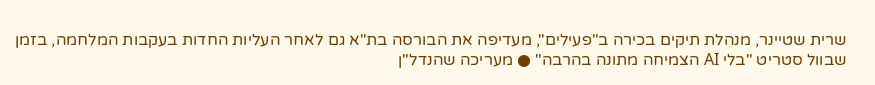שרית שטיינר, מנהלת תיקים בכירה ב"פעילים", מעדיפה את הבורסה בת"א גם לאחר העליות החדות בעקבות המלחמה, בזמן שבוול סטריט "בלי AI הצמיחה מתונה בהרבה" ● מעריכה שהנדל"ן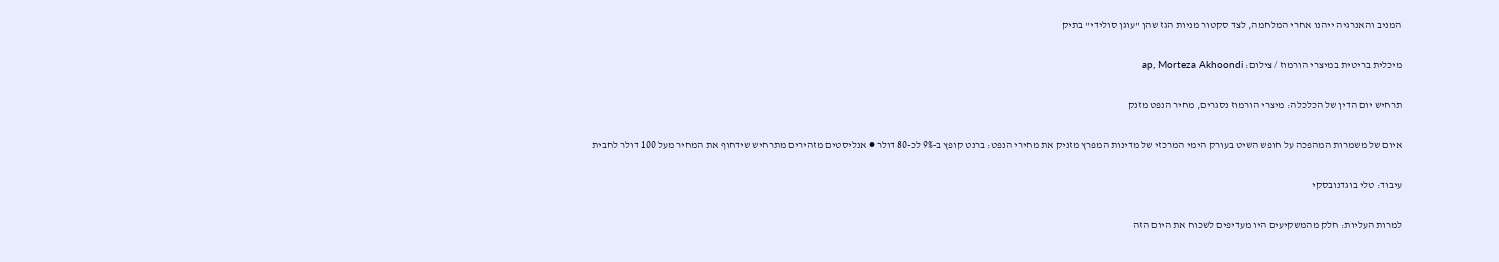המניב והאנרגיה ייהנו אחרי המלחמה, לצד סקטור מניות הגז שהן "עוגן סולידי" בתיק

מיכלית בריטית במיצרי הורמוז / צילום: ap, Morteza Akhoondi

תרחיש יום הדין של הכלכלה: מיצרי הורמוז נסגרים, מחיר הנפט מזנק

איום של משמרות המהפכה על חופש השיט בעורק הימי המרכזי של מדינות המפרץ מזניק את מחירי הנפט: ברנט קופץ ב-9% לכ-80 דולר ● אנליסטים מזהירים מתרחיש שידחוף את המחיר מעל 100 דולר לחבית

עיבוד: טלי בוגדנובסקי

למרות העליות: חלק מהמשקיעים היו מעדיפים לשכוח את היום הזה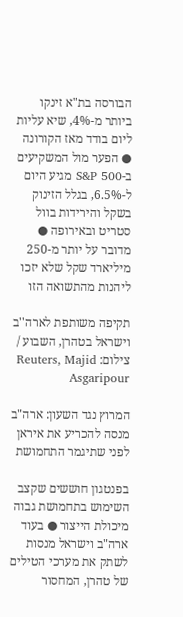הבורסה בת"א זינקו ביותר מ-4%, שיא עליות ליום בודד מאז הקורונה ● הפער מול המשקיעים ב-S&P 500 מגיע היום ל-6.5%, בגלל הזינוק בשקל והירידות בוול סטריט ובאירופה ● מדובר על יותר מ-250 מיליארד שקל שלא יזכו ליהנות מהתשואה הזו

תקיפה משותפת לארה''ב וישראל בטהרן, השבוע / צילום: Reuters, Majid Asgaripour

המרוץ נגד השעון: ארה"ב מנסה להכריע את איראן לפני שתיגמר התחמושת

בפנטגון חוששים שקצב השימוש בתחמושת גבוה מיכולת הייצור ● בעוד ארה"ב וישראל מנסות לשתק את מערכי הטילים של טהרן, המחסור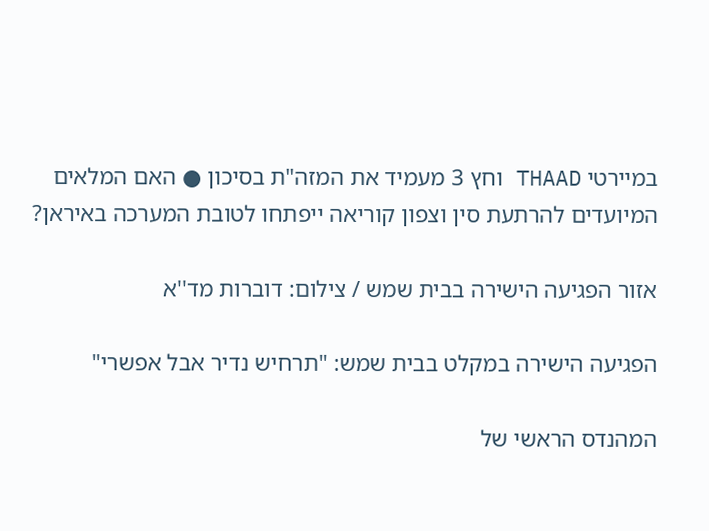במיירטי THAAD וחץ 3 מעמיד את המזה"ת בסיכון ● האם המלאים המיועדים להרתעת סין וצפון קוריאה ייפתחו לטובת המערכה באיראן?

אזור הפגיעה הישירה בבית שמש / צילום: דוברות מד''א

הפגיעה הישירה במקלט בבית שמש: "תרחיש נדיר אבל אפשרי"

המהנדס הראשי של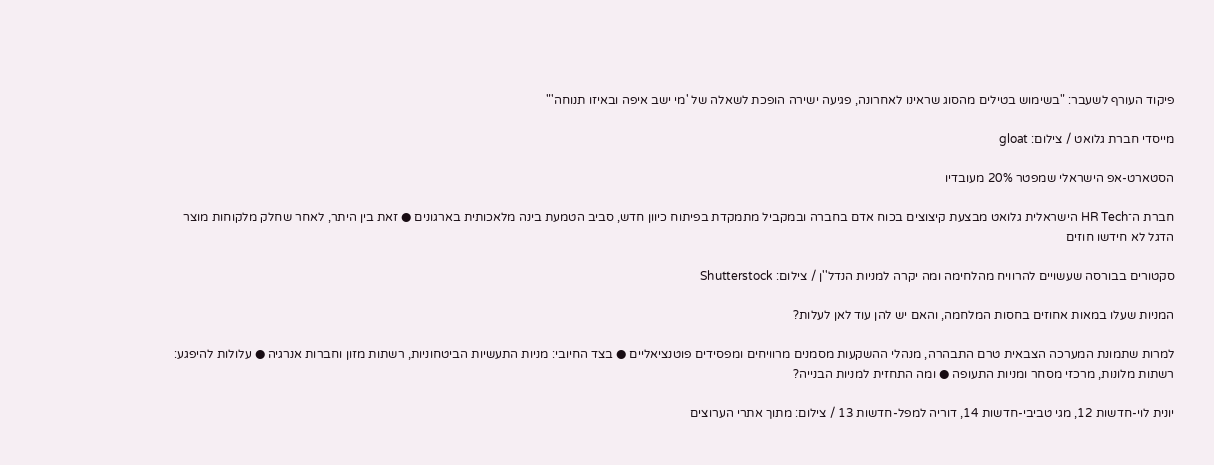פיקוד העורף לשעבר: "בשימוש בטילים מהסוג שראינו לאחרונה, פגיעה ישירה הופכת לשאלה של 'מי ישב איפה ובאיזו תנוחה'"

מייסדי חברת גלואט / צילום: gloat

הסטארט-אפ הישראלי שמפטר 20% מעובדיו

חברת ה־HR Tech הישראלית גלואט מבצעת קיצוצים בכוח אדם בחברה ובמקביל מתמקדת בפיתוח כיוון חדש, סביב הטמעת בינה מלאכותית בארגונים ● זאת בין היתר, לאחר שחלק מלקוחות מוצר הדגל לא חידשו חוזים

סקטורים בבורסה שעשויים להרוויח מהלחימה ומה יקרה למניות הנדל''ן / צילום: Shutterstock

המניות שעלו במאות אחוזים בחסות המלחמה, והאם יש להן עוד לאן לעלות?

למרות שתמונת המערכה הצבאית טרם התבהרה, מנהלי ההשקעות מסמנים מרוויחים ומפסידים פוטנציאליים ● בצד החיובי: מניות התעשיות הביטחוניות, רשתות מזון וחברות אנרגיה ● עלולות להיפגע: רשתות מלונות, מרכזי מסחר ומניות התעופה ● ומה התחזית למניות הבנייה?

יונית לוי-חדשות 12, מגי טביבי-חדשות 14, דוריה למפל-חדשות 13 / צילום: מתוך אתרי הערוצים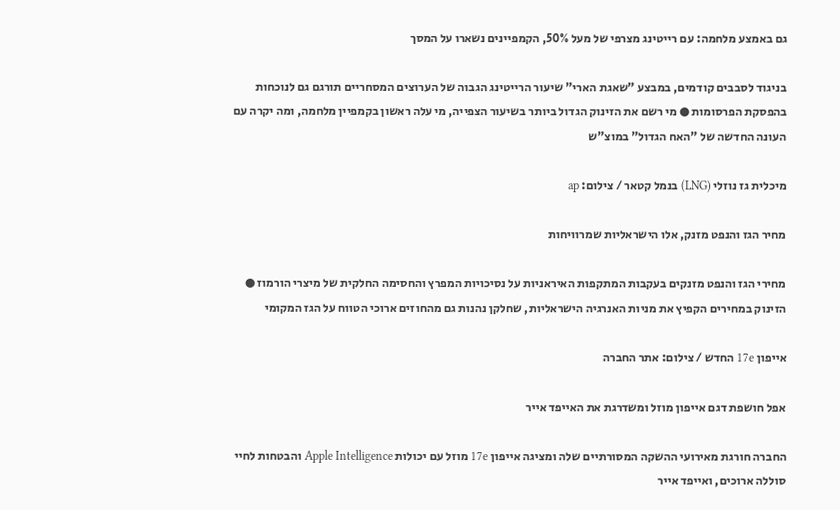גם באמצע מלחמה: עם רייטינג מצרפי של מעל 50%, הקמפיינים נשארו על המסך

בניגוד לסבבים קודמים, במבצע "שאגת הארי" שיעור הרייטינג הגבוה של הערוצים המסחריים תורגם גם לנוכחות בהפסקת הפרסומות ● מי רשם את הזינוק הגדול ביותר בשיעור הצפייה, מי עלה ראשון בקמפיין מלחמה, ומה יקרה עם העונה החדשה של "האח הגדול" במוצ"ש

מיכלית גז נוזלי (LNG) בנמל קטאר / צילום: ap

מחיר הגז והנפט מזנק, אלו הישראליות שמרוויחות

מחירי הגז והנפט מזנקים בעקבות המתקפות האיראניות על נסיכויות המפרץ והחסימה החלקית של מיצרי הורמוז ● הזינוק במחירים הקפיץ את מניות האנרגיה הישראליות, שחלקן נהנות גם מהחוזים ארוכי הטווח על הגז המקומי

אייפון 17e החדש / צילום: אתר החברה

אפל חושפת דגם אייפון מוזל ומשדרגת את האייפד אייר

החברה חורגת מאירועי ההשקה המסורתיים שלה ומציגה אייפון 17e מוזל עם יכולות Apple Intelligence והבטחות לחיי סוללה ארוכים, ואייפד אייר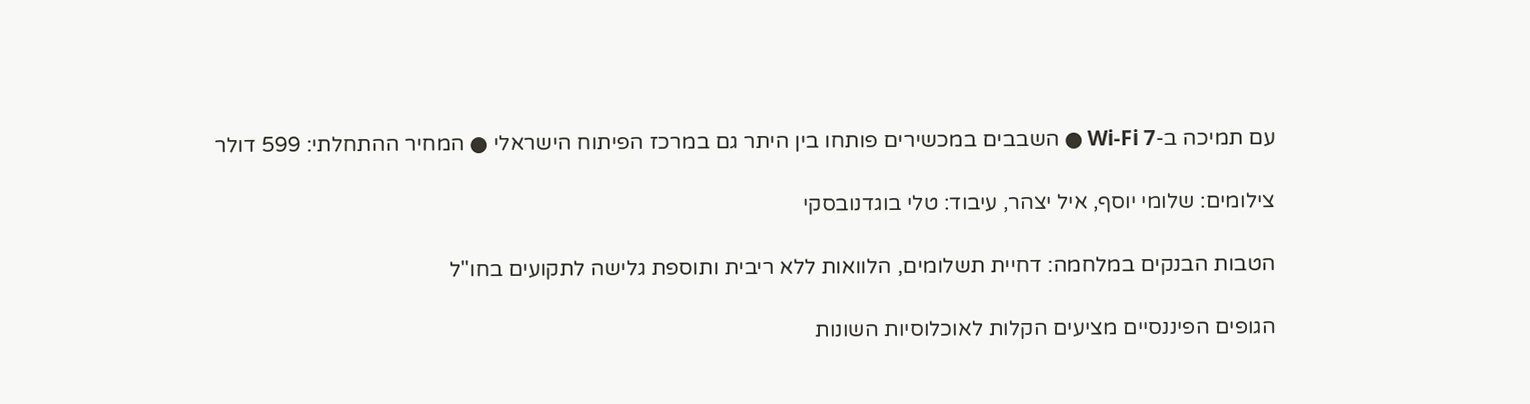עם תמיכה ב-Wi-Fi 7 ● השבבים במכשירים פותחו בין היתר גם במרכז הפיתוח הישראלי ● המחיר ההתחלתי: 599 דולר

צילומים: שלומי יוסף, איל יצהר, עיבוד: טלי בוגדנובסקי

הטבות הבנקים במלחמה: דחיית תשלומים, הלוואות ללא ריבית ותוספת גלישה לתקועים בחו"ל

הגופים הפיננסיים מציעים הקלות לאוכלוסיות השונות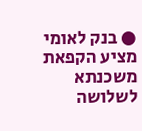● בנק לאומי מציע הקפאת משכנתא לשלושה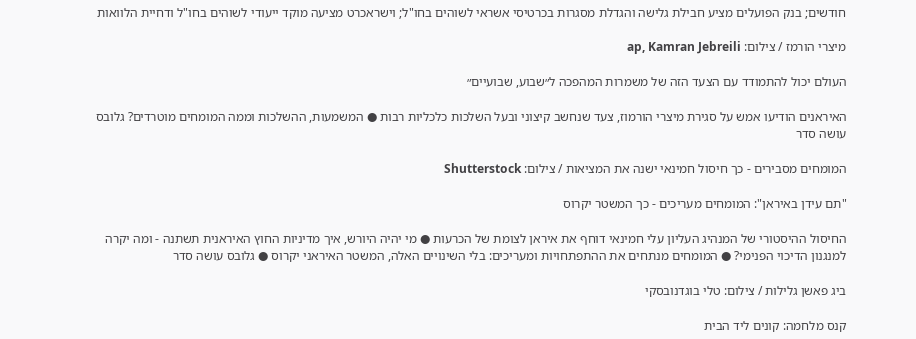חודשים; בנק הפועלים מציע חבילת גלישה והגדלת מסגרות בכרטיסי אשראי לשוהים בחו"ל; וישראכרט מציעה מוקד ייעודי לשוהים בחו"ל ודחיית הלוואות

מיצרי הורמז / צילום: ap, Kamran Jebreili

העולם יכול להתמודד עם הצעד הזה של משמרות המהפכה ל״שבוע, שבועיים״

האיראנים הודיעו אמש על סגירת מיצרי הורמוז, צעד שנחשב קיצוני ובעל השלכות כלכליות רבות ● המשמעות, ההשלכות וממה המומחים מוטרדים? גלובס עושה סדר

המומחים מסבירים - כך חיסול חמינאי ישנה את המציאות / צילום: Shutterstock

"תם עידן באיראן": המומחים מעריכים - כך המשטר יקרוס

החיסול ההיסטורי של המנהיג העליון עלי חמינאי דוחף את איראן לצומת של הכרעות ● מי יהיה היורש, איך מדיניות החוץ האיראנית תשתנה - ומה יקרה למנגנון הדיכוי הפנימי? ● המומחים מנתחים את ההתפתחויות ומעריכים: בלי השינויים האלה, המשטר האיראני יקרוס ● גלובס עושה סדר

ביג פאשן גלילות / צילום: טלי בוגדנובסקי

קנס מלחמה: קונים ליד הבית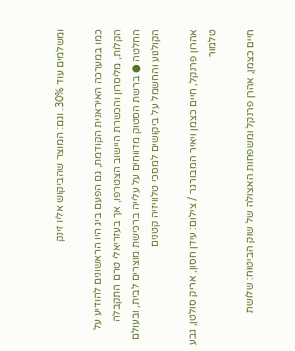ומשלמים עוד 30%. וגם: המוצר שהביקוש אליו זינק

כמו במערכה האיראנית הקודמת, גם הפעם ביג היו הראשונים להודיע על הקלות, מליסרון והכשרת היישוב הצטרפו, אך בעזריאלי טרם התקבלה החלטה ● ברשת הסטוק מדווחים על עלייה ברכישת מוצרים לבית, ובעולם הקולנוע והחשמל על ביקושים למסכי טלוויזיה קטנים

אהרון פרנקל, חיים כצמן ויאיר המבורגר / צילום: עידן חסון, אריק סולטן, גבע טלמור

חיים כצמן, אהרן פרנקל ומשפחות האצולה של שוק הביטוח: שלושת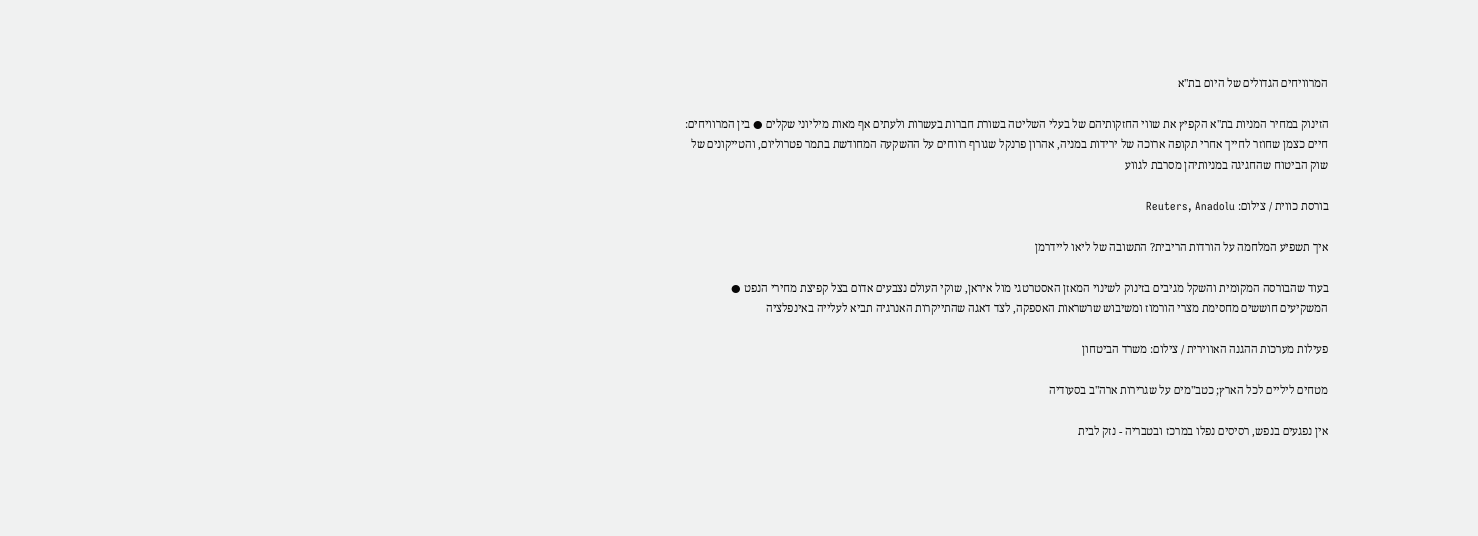המרוויחים הגדולים של היום בת"א

הזינוק במחיר המניות בת"א הקפיץ את שווי החזקותיהם של בעלי השליטה בשורת חברות בעשרות ולעתים אף מאות מיליוני שקלים ● בין המרוויחים: חיים כצמן שחוזר לחייך אחרי תקופה ארוכה של ירידות במניה, אהרון פרנקל שגורף רווחים על ההשקעה המחודשת בתמר פטרוליום, והטייקונים של שוק הביטוח שהחגיגה במניותיהן מסרבת לגווע

בורסת כווית / צילום: Reuters, Anadolu

איך תשפיע המלחמה על הורדות הריבית? התשובה של ליאו ליידרמן

בעוד שהבורסה המקומית והשקל מגיבים בזינוק לשינוי המאזן האסטרטגי מול איראן, שוקי העולם נצבעים אדום בצל קפיצת מחירי הנפט ● המשקיעים חוששים מחסימת מצרי הורמוז ומשיבוש שרשראות האספקה, לצד דאגה שהתייקרות האנרגיה תביא לעלייה באינפלציה

פעילות מערכות ההגנה האווירית / צילום: משרד הביטחון

מטחים ליליים לכל הארץ; כטב"מים על שגרירות ארה"ב בסעודיה

אין נפגעים בנפש, רסיסים נפלו במרכז ובטבריה - נזק לבית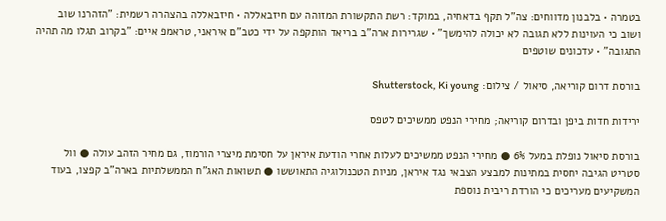בטמרה • בלבנון מדווחים: צה"ל תקף בדאחיה, במוקד: רשת התקשורת המזוהה עם חיזבאללה • חיזבאללה בהצהרה רשמית: "הזהרנו שוב ושוב כי העוינות ללא תגובה לא יכולה להימשך" • שגרירות ארה"ב בריאד הותקפה על ידי כטב"ם איראני, טראמפ איים: "בקרוב תגלו מה תהיה התגובה" • עדכונים שוטפים

בורסת דרום קוריאה, סיאול / צילום: Shutterstock, Ki young

ירידות חדות ביפן ובדרום קוריאה; מחירי הנפט ממשיכים לטפס

בורסת סיאול נופלת במעל 6% ● מחירי הנפט ממשיכים לעלות אחרי הודעת איראן על חסימת מיצרי הורמוז, גם מחיר הזהב עולה ● וול סטריט הגיבה יחסית במתינות למבצע הצבאי נגד איראן, מניות הטכנולוגיה התאוששו ● תשואות האג"ח הממשלתיות בארה"ב קפצו, בעוד המשקיעים מעריכים כי הורדת ריבית נוספת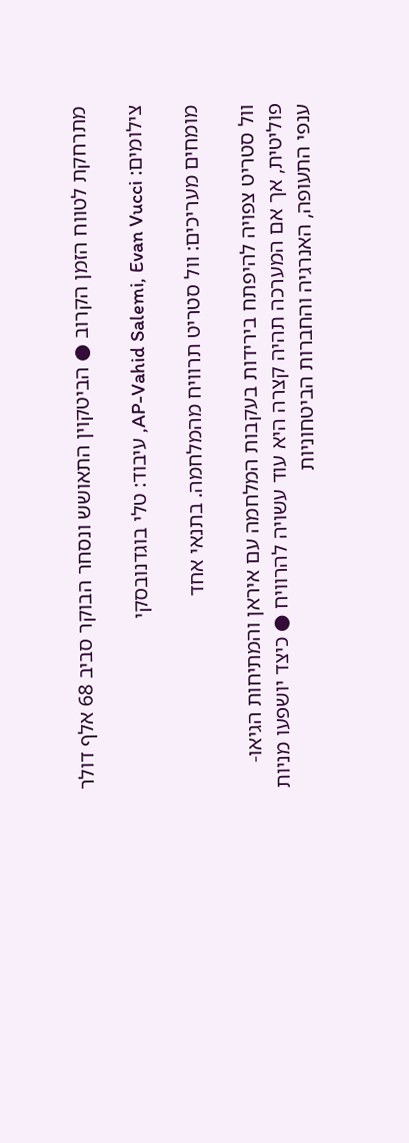מתרחקת לטווח הזמן הקרוב ● הביטקוין התאושש ונסחר הבוקר סביב 68 אלף דולר

צילומים: AP-Vahid Salemi, Evan Vucci, עיבוד: טלי בוגדנובסקי

מומחים מעריכים: וול סטריט תרוויח מהמלחמה. בתנאי אחד

וול סטריט צפויה להיפתח בירידות בעקבות המלחמה עם איראן והמתיחות הגיאו-פוליטית, אך אם המערכה תהיה קצרה היא עוד עשויה להרוויח ● כיצד יושפעו מניות ענפי התעופה, האנרגיה והחברות הביטחוניות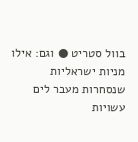בוול סטריט ● וגם: אילו מניות ישראליות שנסחרות מעבר לים עשויות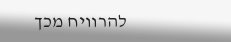להרוויח מכך